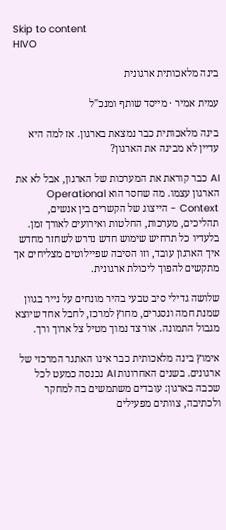Skip to content
HIVO

בינה מלאכותית ארגונית

עמית אמיר · מייסד שותף ומנכ"ל

בינה מלאכותית כבר נמצאת בארגון. אז למה היא עדיין לא מבינה את הארגון?

AI כבר קוראת את המערכות של הארגון, אבל לא את הארגון עצמו. מה שחסר הוא Operational Context - הייצוג של הקשרים בין אנשים, תהליכים, מערכות, החלטות ואירועים לאורך זמן. בלעדיו כל תרחיש שימוש חדש נדרש לשחזר מחדש איך הארגון עובד, וזו הסיבה שפיילוטים מצליחים אך מתקשים להפוך ליכולת ארגונית.

שלושה גדילי סיב טבעי בהיר מונחים על נייר בגוון שמנת חמה ונסגרים, מחוץ למרכז, לחבל אחד שיוצא מגבול התמונה. אור צד נמוך מטיל צל ארוך ורך.

אימוץ בינה מלאכותית כבר אינו האתגר המרכזי של ארגונים. בשנים האחרונות AI נכנסה כמעט לכל שכבה בארגון: עובדים משתמשים בה למחקר ולכתיבה, צוותים מפעילים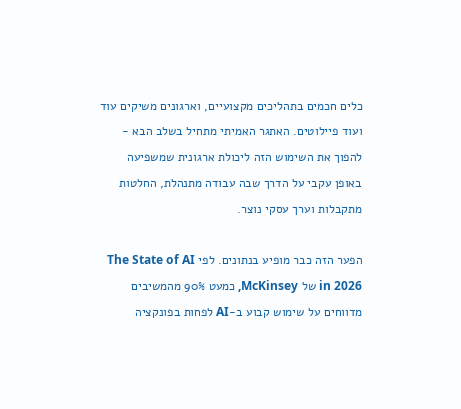כלים חכמים בתהליכים מקצועיים, וארגונים משיקים עוד ועוד פיילוטים. האתגר האמיתי מתחיל בשלב הבא - להפוך את השימוש הזה ליכולת ארגונית שמשפיעה באופן עקבי על הדרך שבה עבודה מתנהלת, החלטות מתקבלות וערך עסקי נוצר.

הפער הזה כבר מופיע בנתונים. לפי The State of AI in 2026 של McKinsey, כמעט 90% מהמשיבים מדווחים על שימוש קבוע ב-AI לפחות בפונקציה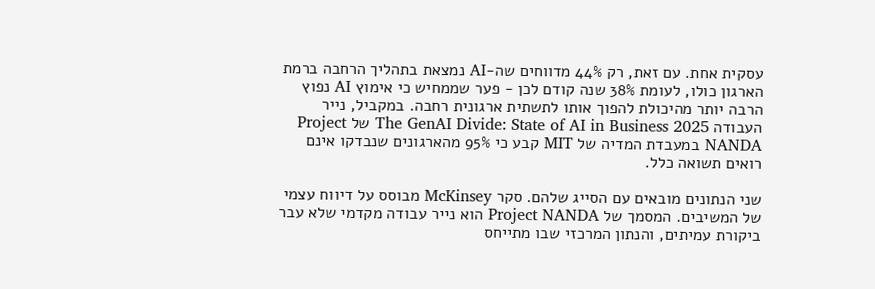עסקית אחת. עם זאת, רק 44% מדווחים שה-AI נמצאת בתהליך הרחבה ברמת הארגון כולו, לעומת 38% שנה קודם לכן - פער שממחיש כי אימוץ AI נפוץ הרבה יותר מהיכולת להפוך אותו לתשתית ארגונית רחבה. במקביל, נייר העבודה The GenAI Divide: State of AI in Business 2025 של Project NANDA במעבדת המדיה של MIT קבע כי 95% מהארגונים שנבדקו אינם רואים תשואה כלל.

שני הנתונים מובאים עם הסייג שלהם. סקר McKinsey מבוסס על דיווח עצמי של המשיבים. המסמך של Project NANDA הוא נייר עבודה מקדמי שלא עבר ביקורת עמיתים, והנתון המרכזי שבו מתייחס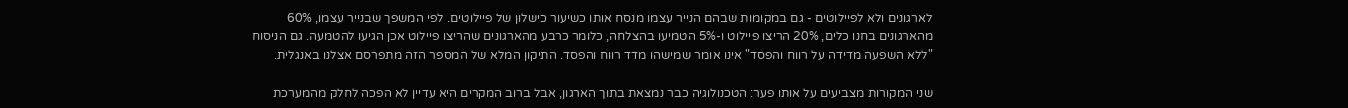לארגונים ולא לפיילוטים - גם במקומות שבהם הנייר עצמו מנסח אותו כשיעור כישלון של פיילוטים. לפי המשפך שבנייר עצמו, 60% מהארגונים בחנו כלים, 20% הריצו פיילוט ו-5% הטמיעו בהצלחה, כלומר כרבע מהארגונים שהריצו פיילוט אכן הגיעו להטמעה. גם הניסוח "ללא השפעה מדידה על רווח והפסד" אינו אומר שמישהו מדד רווח והפסד. התיקון המלא של המספר הזה מתפרסם אצלנו באנגלית.

שני המקורות מצביעים על אותו פער: הטכנולוגיה כבר נמצאת בתוך הארגון, אבל ברוב המקרים היא עדיין לא הפכה לחלק מהמערכת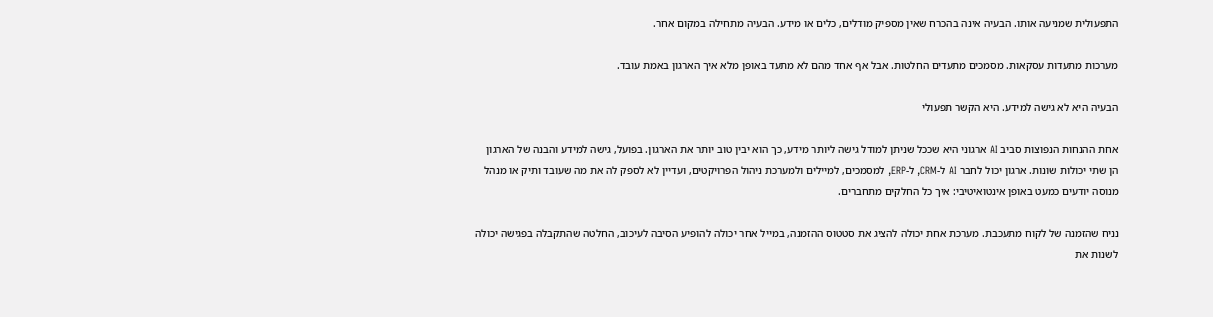התפעולית שמניעה אותו. הבעיה אינה בהכרח שאין מספיק מודלים, כלים או מידע. הבעיה מתחילה במקום אחר.

מערכות מתעדות עסקאות. מסמכים מתעדים החלטות. אבל אף אחד מהם לא מתעד באופן מלא איך הארגון באמת עובד.

הבעיה היא לא גישה למידע. היא הקשר תפעולי

אחת ההנחות הנפוצות סביב AI ארגוני היא שככל שניתן למודל גישה ליותר מידע, כך הוא יבין טוב יותר את הארגון. בפועל, גישה למידע והבנה של הארגון הן שתי יכולות שונות. ארגון יכול לחבר AI ל-CRM, ל-ERP, למסמכים, למיילים ולמערכת ניהול הפרויקטים, ועדיין לא לספק לה את מה שעובד ותיק או מנהל מנוסה יודעים כמעט באופן אינטואיטיבי: איך כל החלקים מתחברים.

נניח שהזמנה של לקוח מתעכבת. מערכת אחת יכולה להציג את סטטוס ההזמנה, במייל אחר יכולה להופיע הסיבה לעיכוב, החלטה שהתקבלה בפגישה יכולה לשנות את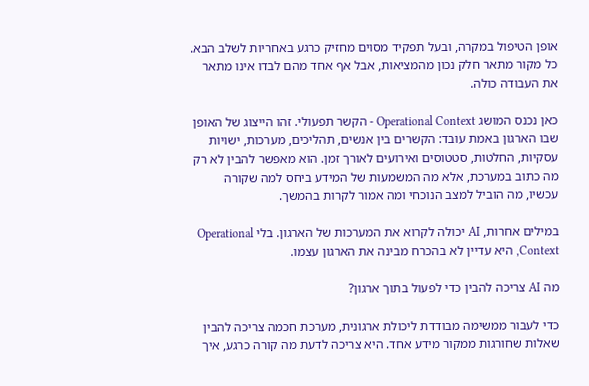אופן הטיפול במקרה, ובעל תפקיד מסוים מחזיק כרגע באחריות לשלב הבא. כל מקור מתאר חלק נכון מהמציאות, אבל אף אחד מהם לבדו אינו מתאר את העבודה כולה.

כאן נכנס המושג Operational Context - הקשר תפעולי. זהו הייצוג של האופן שבו הארגון באמת עובד: הקשרים בין אנשים, תהליכים, מערכות, ישויות עסקיות, החלטות, סטטוסים ואירועים לאורך זמן. הוא מאפשר להבין לא רק מה כתוב במערכת, אלא מה המשמעות של המידע ביחס למה שקורה עכשיו, מה הוביל למצב הנוכחי ומה אמור לקרות בהמשך.

במילים אחרות, AI יכולה לקרוא את המערכות של הארגון. בלי Operational Context, היא עדיין לא בהכרח מבינה את הארגון עצמו.

מה AI צריכה להבין כדי לפעול בתוך ארגון?

כדי לעבור ממשימה מבודדת ליכולת ארגונית, מערכת חכמה צריכה להבין שאלות שחורגות ממקור מידע אחד. היא צריכה לדעת מה קורה כרגע, איך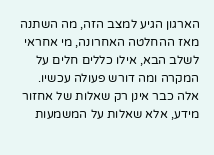הארגון הגיע למצב הזה, מה השתנה מאז ההחלטה האחרונה, מי אחראי לשלב הבא, אילו כללים חלים על המקרה ומה דורש פעולה עכשיו. אלה כבר אינן רק שאלות של אחזור מידע, אלא שאלות על המשמעות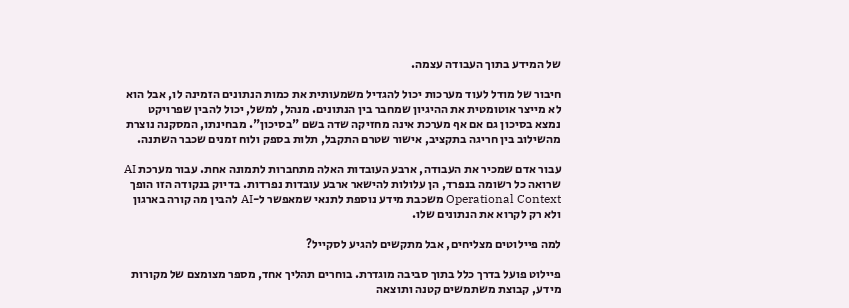של המידע בתוך העבודה עצמה.

חיבור של מודל לעוד מערכות יכול להגדיל משמעותית את כמות הנתונים הזמינה לו, אבל הוא לא מייצר אוטומטית את ההיגיון שמחבר בין הנתונים. מנהל, למשל, יכול להבין שפרויקט נמצא בסיכון גם אם אף מערכת אינה מחזיקה שדה בשם "בסיכון". מבחינתו, המסקנה נוצרת מהשילוב בין חריגה בתקציב, אישור שטרם התקבל, תלות בספק ולוח זמנים שכבר השתנה.

עבור אדם שמכיר את העבודה, ארבע העובדות האלה מתחברות לתמונה אחת. עבור מערכת AI שרואה כל רשומה בנפרד, הן עלולות להישאר ארבע עובדות נפרדות. בדיוק בנקודה הזו הופך Operational Context משכבת מידע נוספת לתנאי שמאפשר ל-AI להבין מה קורה בארגון ולא רק לקרוא את הנתונים שלו.

למה פיילוטים מצליחים, אבל מתקשים להגיע לסקייל?

פיילוט פועל בדרך כלל בתוך סביבה מוגדרת. בוחרים תהליך אחד, מספר מצומצם של מקורות מידע, קבוצת משתמשים קטנה ותוצאה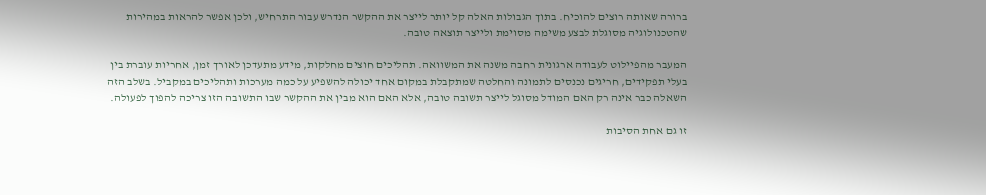ברורה שאותה רוצים להוכיח. בתוך הגבולות האלה קל יותר לייצר את ההקשר הנדרש עבור התרחיש, ולכן אפשר להראות במהירות שהטכנולוגיה מסוגלת לבצע משימה מסוימת ולייצר תוצאה טובה.

המעבר מהפיילוט לעבודה ארגונית רחבה משנה את המשוואה. תהליכים חוצים מחלקות, מידע מתעדכן לאורך זמן, אחריות עוברת בין בעלי תפקידים, חריגים נכנסים לתמונה והחלטה שמתקבלת במקום אחד יכולה להשפיע על כמה מערכות ותהליכים במקביל. בשלב הזה השאלה כבר אינה רק האם המודל מסוגל לייצר תשובה טובה, אלא האם הוא מבין את ההקשר שבו התשובה הזו צריכה להפוך לפעולה.

זו גם אחת הסיבות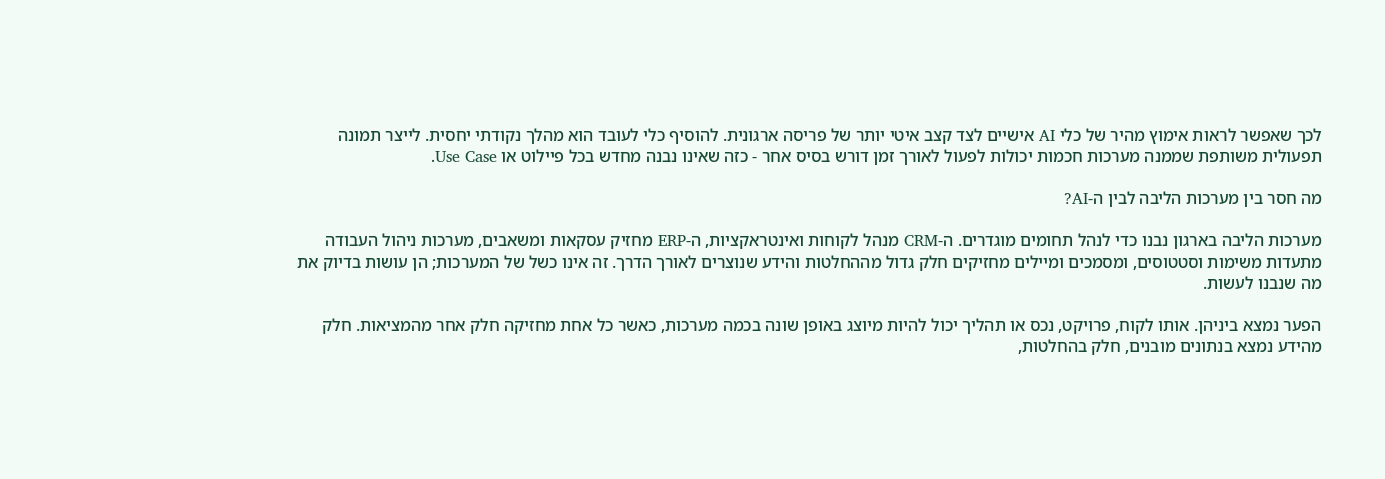לכך שאפשר לראות אימוץ מהיר של כלי AI אישיים לצד קצב איטי יותר של פריסה ארגונית. להוסיף כלי לעובד הוא מהלך נקודתי יחסית. לייצר תמונה תפעולית משותפת שממנה מערכות חכמות יכולות לפעול לאורך זמן דורש בסיס אחר - כזה שאינו נבנה מחדש בכל פיילוט או Use Case.

מה חסר בין מערכות הליבה לבין ה-AI?

מערכות הליבה בארגון נבנו כדי לנהל תחומים מוגדרים. ה-CRM מנהל לקוחות ואינטראקציות, ה-ERP מחזיק עסקאות ומשאבים, מערכות ניהול העבודה מתעדות משימות וסטטוסים, ומסמכים ומיילים מחזיקים חלק גדול מההחלטות והידע שנוצרים לאורך הדרך. זה אינו כשל של המערכות; הן עושות בדיוק את מה שנבנו לעשות.

הפער נמצא ביניהן. אותו לקוח, פרויקט, נכס או תהליך יכול להיות מיוצג באופן שונה בכמה מערכות, כאשר כל אחת מחזיקה חלק אחר מהמציאות. חלק מהידע נמצא בנתונים מובנים, חלק בהחלטות,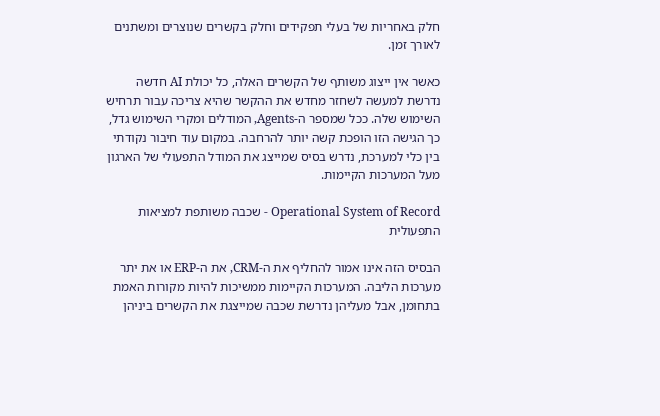חלק באחריות של בעלי תפקידים וחלק בקשרים שנוצרים ומשתנים לאורך זמן.

כאשר אין ייצוג משותף של הקשרים האלה, כל יכולת AI חדשה נדרשת למעשה לשחזר מחדש את ההקשר שהיא צריכה עבור תרחיש השימוש שלה. ככל שמספר ה-Agents, המודלים ומקרי השימוש גדל, כך הגישה הזו הופכת קשה יותר להרחבה. במקום עוד חיבור נקודתי בין כלי למערכת, נדרש בסיס שמייצג את המודל התפעולי של הארגון מעל המערכות הקיימות.

Operational System of Record - שכבה משותפת למציאות התפעולית

הבסיס הזה אינו אמור להחליף את ה-CRM, את ה-ERP או את יתר מערכות הליבה. המערכות הקיימות ממשיכות להיות מקורות האמת בתחומן, אבל מעליהן נדרשת שכבה שמייצגת את הקשרים ביניהן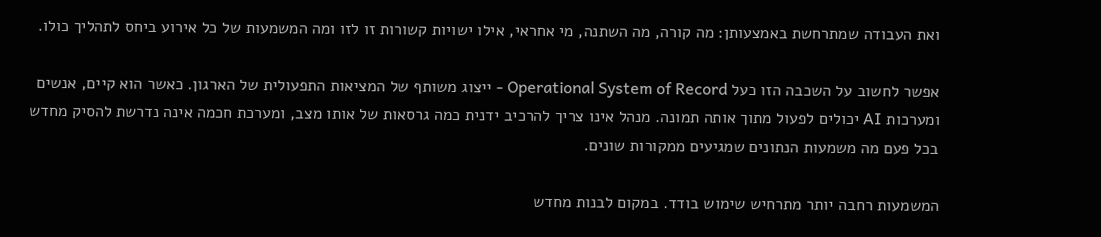ואת העבודה שמתרחשת באמצעותן: מה קורה, מה השתנה, מי אחראי, אילו ישויות קשורות זו לזו ומה המשמעות של כל אירוע ביחס לתהליך כולו.

אפשר לחשוב על השכבה הזו כעל Operational System of Record - ייצוג משותף של המציאות התפעולית של הארגון. כאשר הוא קיים, אנשים ומערכות AI יכולים לפעול מתוך אותה תמונה. מנהל אינו צריך להרכיב ידנית כמה גרסאות של אותו מצב, ומערכת חכמה אינה נדרשת להסיק מחדש בכל פעם מה משמעות הנתונים שמגיעים ממקורות שונים.

המשמעות רחבה יותר מתרחיש שימוש בודד. במקום לבנות מחדש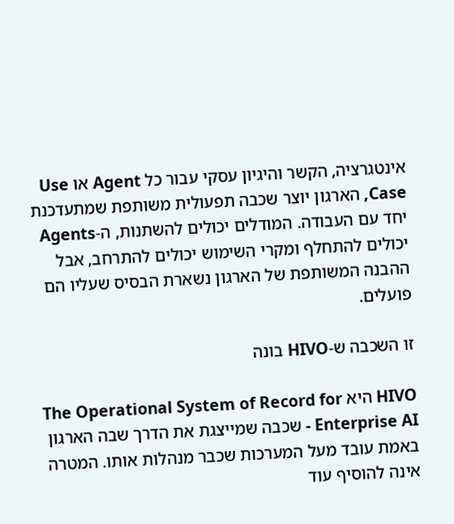אינטגרציה, הקשר והיגיון עסקי עבור כל Agent או Use Case, הארגון יוצר שכבה תפעולית משותפת שמתעדכנת יחד עם העבודה. המודלים יכולים להשתנות, ה-Agents יכולים להתחלף ומקרי השימוש יכולים להתרחב, אבל ההבנה המשותפת של הארגון נשארת הבסיס שעליו הם פועלים.

זו השכבה ש-HIVO בונה

HIVO היא The Operational System of Record for Enterprise AI - שכבה שמייצגת את הדרך שבה הארגון באמת עובד מעל המערכות שכבר מנהלות אותו. המטרה אינה להוסיף עוד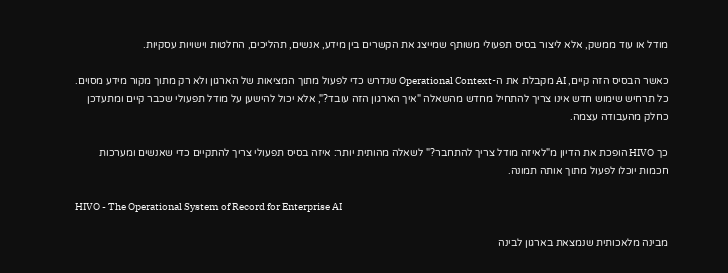מודל או עוד ממשק, אלא ליצור בסיס תפעולי משותף שמייצג את הקשרים בין מידע, אנשים, תהליכים, החלטות וישויות עסקיות.

כאשר הבסיס הזה קיים, AI מקבלת את ה-Operational Context שנדרש כדי לפעול מתוך המציאות של הארגון ולא רק מתוך מקור מידע מסוים. כל תרחיש שימוש חדש אינו צריך להתחיל מחדש מהשאלה "איך הארגון הזה עובד?", אלא יכול להישען על מודל תפעולי שכבר קיים ומתעדכן כחלק מהעבודה עצמה.

כך HIVO הופכת את הדיון מ"לאיזה מודל צריך להתחבר?" לשאלה מהותית יותר: איזה בסיס תפעולי צריך להתקיים כדי שאנשים ומערכות חכמות יוכלו לפעול מתוך אותה תמונה.

HIVO - The Operational System of Record for Enterprise AI

מבינה מלאכותית שנמצאת בארגון לבינה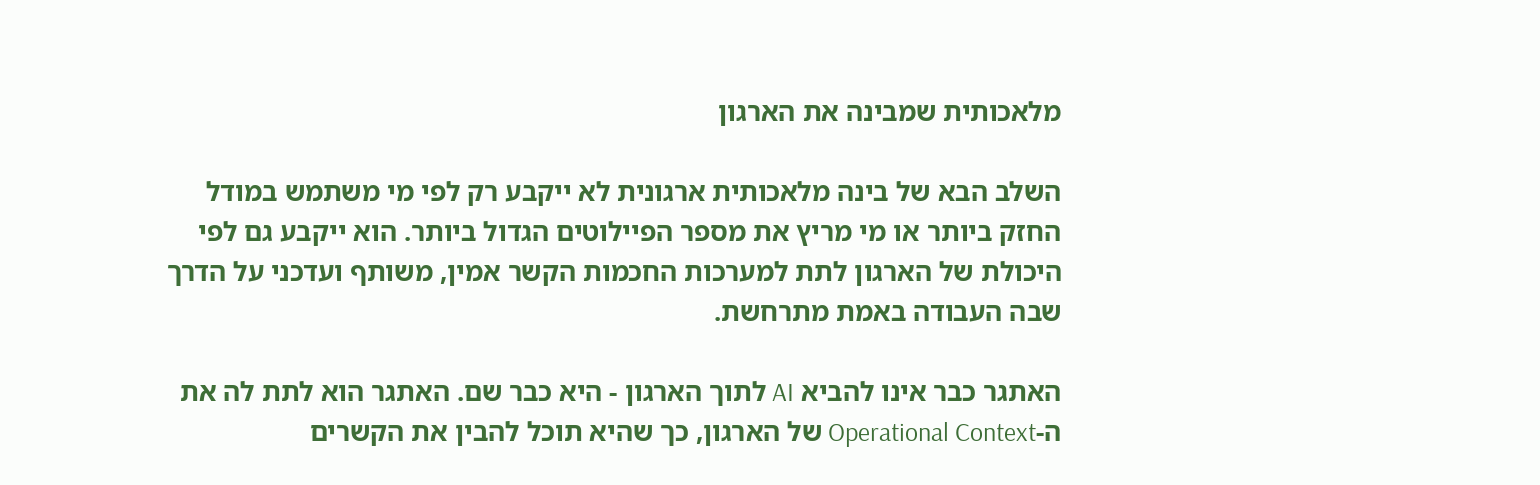מלאכותית שמבינה את הארגון

השלב הבא של בינה מלאכותית ארגונית לא ייקבע רק לפי מי משתמש במודל החזק ביותר או מי מריץ את מספר הפיילוטים הגדול ביותר. הוא ייקבע גם לפי היכולת של הארגון לתת למערכות החכמות הקשר אמין, משותף ועדכני על הדרך שבה העבודה באמת מתרחשת.

האתגר כבר אינו להביא AI לתוך הארגון - היא כבר שם. האתגר הוא לתת לה את ה-Operational Context של הארגון, כך שהיא תוכל להבין את הקשרים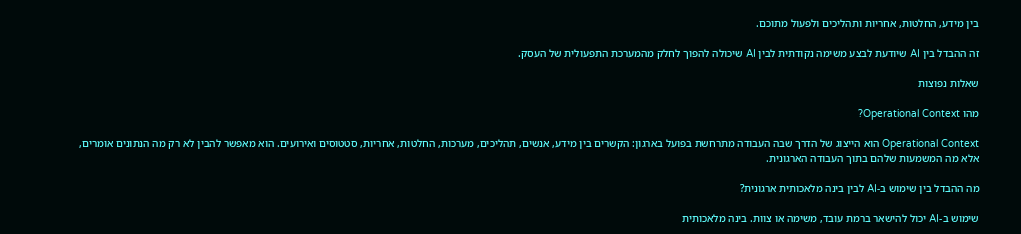בין מידע, החלטות, אחריות ותהליכים ולפעול מתוכם.

זה ההבדל בין AI שיודעת לבצע משימה נקודתית לבין AI שיכולה להפוך לחלק מהמערכת התפעולית של העסק.

שאלות נפוצות

מהו Operational Context?

Operational Context הוא הייצוג של הדרך שבה העבודה מתרחשת בפועל בארגון: הקשרים בין מידע, אנשים, תהליכים, מערכות, החלטות, אחריות, סטטוסים ואירועים. הוא מאפשר להבין לא רק מה הנתונים אומרים, אלא מה המשמעות שלהם בתוך העבודה הארגונית.

מה ההבדל בין שימוש ב-AI לבין בינה מלאכותית ארגונית?

שימוש ב-AI יכול להישאר ברמת עובד, משימה או צוות. בינה מלאכותית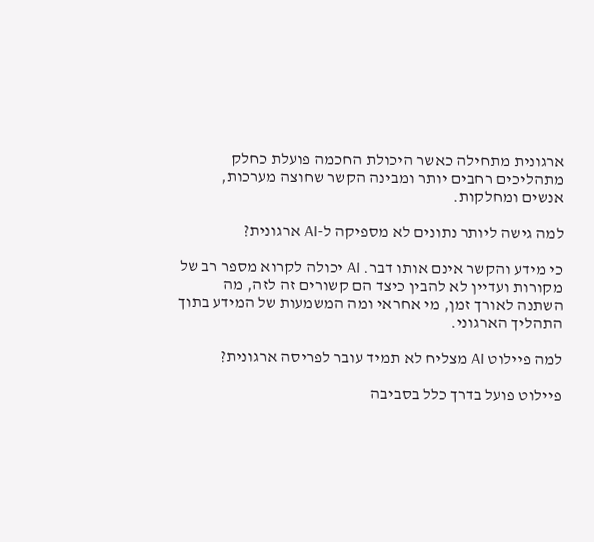ארגונית מתחילה כאשר היכולת החכמה פועלת כחלק מתהליכים רחבים יותר ומבינה הקשר שחוצה מערכות, אנשים ומחלקות.

למה גישה ליותר נתונים לא מספיקה ל-AI ארגונית?

כי מידע והקשר אינם אותו דבר. AI יכולה לקרוא מספר רב של מקורות ועדיין לא להבין כיצד הם קשורים זה לזה, מה השתנה לאורך זמן, מי אחראי ומה המשמעות של המידע בתוך התהליך הארגוני.

למה פיילוט AI מצליח לא תמיד עובר לפריסה ארגונית?

פיילוט פועל בדרך כלל בסביבה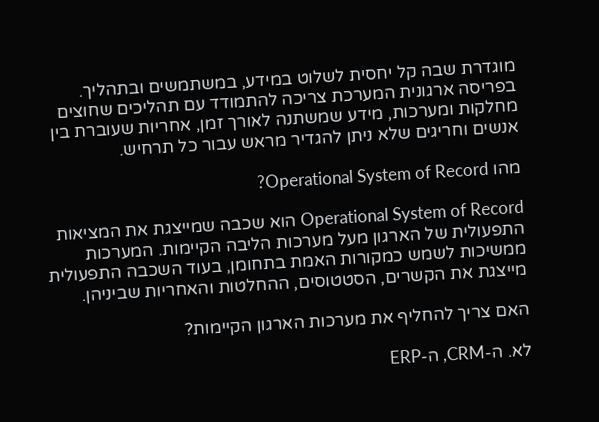מוגדרת שבה קל יחסית לשלוט במידע, במשתמשים ובתהליך. בפריסה ארגונית המערכת צריכה להתמודד עם תהליכים שחוצים מחלקות ומערכות, מידע שמשתנה לאורך זמן, אחריות שעוברת בין אנשים וחריגים שלא ניתן להגדיר מראש עבור כל תרחיש.

מהו Operational System of Record?

Operational System of Record הוא שכבה שמייצגת את המציאות התפעולית של הארגון מעל מערכות הליבה הקיימות. המערכות ממשיכות לשמש כמקורות האמת בתחומן, בעוד השכבה התפעולית מייצגת את הקשרים, הסטטוסים, ההחלטות והאחריות שביניהן.

האם צריך להחליף את מערכות הארגון הקיימות?

לא. ה-CRM, ה-ERP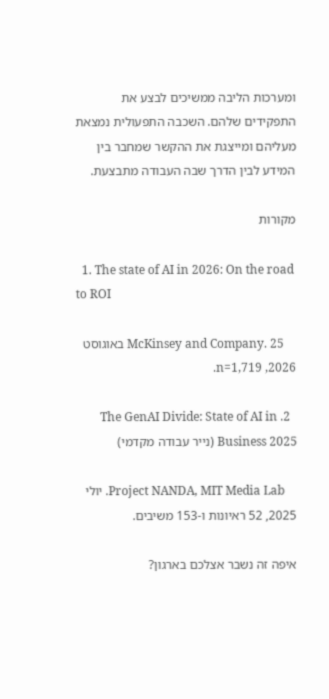ומערכות הליבה ממשיכים לבצע את התפקידים שלהם. השכבה התפעולית נמצאת מעליהם ומייצגת את ההקשר שמחבר בין המידע לבין הדרך שבה העבודה מתבצעת.

מקורות

  1. The state of AI in 2026: On the road to ROI

    McKinsey and Company. 25 באוגוסט 2026, n=1,719.

  2. The GenAI Divide: State of AI in Business 2025 (נייר עבודה מקדמי)

    Project NANDA, MIT Media Lab. יולי 2025, 52 ראיונות ו-153 משיבים.

איפה זה נשבר אצלכם בארגון?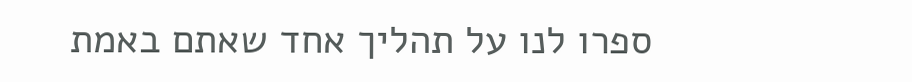ספרו לנו על תהליך אחד שאתם באמת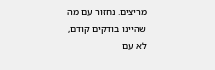מריצים. נחזור עם מה שהיינו בודקים קודם, לא עם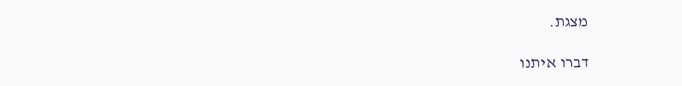מצגת.

דברו איתנו